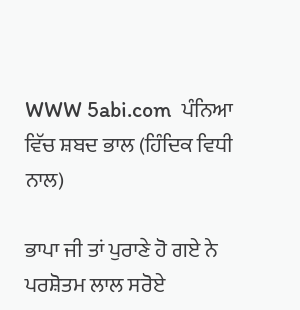WWW 5abi.com  ਪੰਨਿਆ ਵਿੱਚ ਸ਼ਬਦ ਭਾਲ (ਹਿੰਦਿਕ ਵਿਧੀ ਨਾਲ)

ਭਾਪਾ ਜੀ ਤਾਂ ਪੁਰਾਣੇ ਹੋ ਗਏ ਨੇ
ਪਰਸ਼ੋਤਮ ਲਾਲ ਸਰੋਏ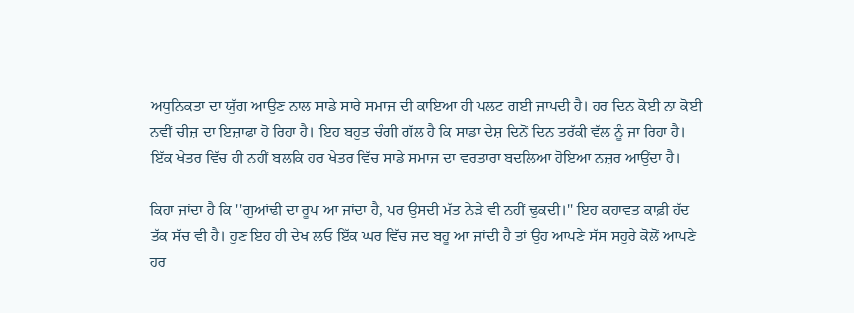ਅਧੁਨਿਕਤਾ ਦਾ ਯੁੱਗ ਆਉਣ ਨਾਲ ਸਾਡੇ ਸਾਰੇ ਸਮਾਜ ਦੀ ਕਾਇਆ ਹੀ ਪਲਟ ਗਈ ਜਾਪਦੀ ਹੈ। ਹਰ ਦਿਨ ਕੋਈ ਨਾ ਕੋਈ ਨਵੀਂ ਚੀਜ਼ ਦਾ ਇਜ਼ਾਫਾ ਹੋ ਰਿਹਾ ਹੈ। ਇਹ ਬਹੁਤ ਚੰਗੀ ਗੱਲ ਹੈ ਕਿ ਸਾਡਾ ਦੇਸ਼ ਦਿਨੋਂ ਦਿਨ ਤਰੱਕੀ ਵੱਲ ਨੂੰ ਜਾ ਰਿਹਾ ਹੈ। ਇੱਕ ਖੇਤਰ ਵਿੱਚ ਹੀ ਨਹੀਂ ਬਲਕਿ ਹਰ ਖੇਤਰ ਵਿੱਚ ਸਾਡੇ ਸਮਾਜ ਦਾ ਵਰਤਾਰਾ ਬਦਲਿਆ ਹੋਇਆ ਨਜ਼ਰ ਆਉਂਦਾ ਹੈ।

ਕਿਹਾ ਜਾਂਦਾ ਹੈ ਕਿ ''ਗੁਆਂਢੀ ਦਾ ਰੂਪ ਆ ਜਾਂਦਾ ਹੈ, ਪਰ ਉਸਦੀ ਮੱਤ ਨੇੜੇ ਵੀ ਨਹੀਂ ਢੁਕਦੀ।'' ਇਹ ਕਹਾਵਤ ਕਾਫ਼ੀ ਹੱਦ ਤੱਕ ਸੱਚ ਵੀ ਹੈ। ਹੁਣ ਇਹ ਹੀ ਦੇਖ ਲਓ ਇੱਕ ਘਰ ਵਿੱਚ ਜਦ ਬਹੂ ਆ ਜਾਂਦੀ ਹੈ ਤਾਂ ਉਹ ਆਪਣੇ ਸੱਸ ਸਹੁਰੇ ਕੋਲੋਂ ਆਪਣੇ ਹਰ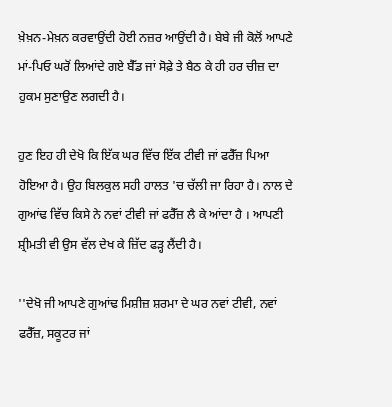ਖ਼ੇਖ਼ਨ-ਮੇਖ਼ਨ ਕਰਵਾਉਂਦੀ ਹੋਈ ਨਜ਼ਰ ਆਉਂਦੀ ਹੈ। ਬੇਬੇ ਜੀ ਕੋਲੋਂ ਆਪਣੇ ਮਾਂ-ਪਿਓ ਘਰੋਂ ਲਿਆਂਦੇ ਗਏ ਬੈੱਡ ਜਾਂ ਸੋਫ਼ੇ ਤੇ ਬੈਠ ਕੇ ਹੀ ਹਰ ਚੀਜ਼ ਦਾ ਹੁਕਮ ਸੁਣਾਉਣ ਲਗਦੀ ਹੈ।

ਹੁਣ ਇਹ ਹੀ ਦੇਖੋ ਕਿ ਇੱਕ ਘਰ ਵਿੱਚ ਇੱਕ ਟੀਵੀ ਜਾਂ ਫਰੈੱਜ਼ ਪਿਆ ਹੋਇਆ ਹੈ। ਉਹ ਬਿਲਕੁਲ ਸਹੀ ਹਾਲਤ 'ਚ ਚੱਲੀ ਜਾ ਰਿਹਾ ਹੈ। ਨਾਲ ਦੇ ਗੁਆਂਢ ਵਿੱਚ ਕਿਸੇ ਨੇ ਨਵਾਂ ਟੀਵੀ ਜਾਂ ਫਰੈੱਜ਼ ਲੈ ਕੇ ਆਂਦਾ ਹੈ । ਆਪਣੀ ਸ਼੍ਰੀਮਤੀ ਵੀ ਉਸ ਵੱਲ ਦੇਖ ਕੇ ਜ਼ਿੱਦ ਫੜ੍ਹ ਲੈਂਦੀ ਹੈ।

''ਦੇਖੋ ਜੀ ਆਪਣੇ ਗੁਆਂਢ ਮਿਸ਼ੀਜ਼ ਸ਼ਰਮਾ ਦੇ ਘਰ ਨਵਾਂ ਟੀਵੀ, ਨਵਾਂ ਫਰੈੱਜ਼, ਸਕੂਟਰ ਜਾਂ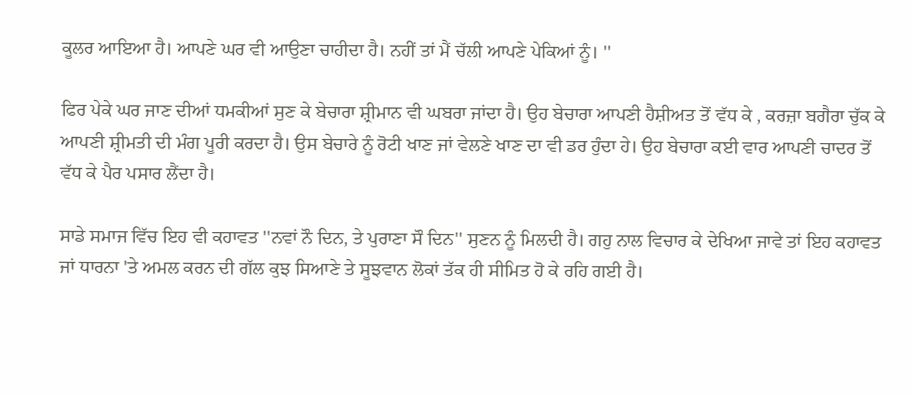ਕੂਲਰ ਆਇਆ ਹੈ। ਆਪਣੇ ਘਰ ਵੀ ਆਉਣਾ ਚਾਹੀਦਾ ਹੈ। ਨਹੀਂ ਤਾਂ ਮੈਂ ਚੱਲੀ ਆਪਣੇ ਪੇਕਿਆਂ ਨੂੰ। ''

ਫਿਰ ਪੇਕੇ ਘਰ ਜਾਣ ਦੀਆਂ ਧਮਕੀਆਂ ਸੁਣ ਕੇ ਬੇਚਾਰਾ ਸ਼੍ਰੀਮਾਨ ਵੀ ਘਬਰਾ ਜਾਂਦਾ ਹੈ। ਉਹ ਬੇਚਾਰਾ ਆਪਣੀ ਹੈਸ਼ੀਅਤ ਤੋਂ ਵੱਧ ਕੇ , ਕਰਜ਼ਾ ਬਗੈਰਾ ਚੁੱਕ ਕੇ ਆਪਣੀ ਸ਼੍ਰੀਮਤੀ ਦੀ ਮੰਗ ਪੂਰੀ ਕਰਦਾ ਹੈ। ਉਸ ਬੇਚਾਰੇ ਨੂੰ ਰੋਟੀ ਖਾਣ ਜਾਂ ਵੇਲਣੇ ਖਾਣ ਦਾ ਵੀ ਡਰ ਹੁੰਦਾ ਹੇ। ਉਹ ਬੇਚਾਰਾ ਕਈ ਵਾਰ ਆਪਣੀ ਚਾਦਰ ਤੋਂ ਵੱਧ ਕੇ ਪੈਰ ਪਸਾਰ ਲੈਂਦਾ ਹੈ।

ਸਾਡੇ ਸਮਾਜ ਵਿੱਚ ਇਹ ਵੀ ਕਹਾਵਤ ''ਨਵਾਂ ਨੌ ਦਿਨ, ਤੇ ਪੁਰਾਣਾ ਸੌ ਦਿਨ'' ਸੁਣਨ ਨੂੰ ਮਿਲਦੀ ਹੈ। ਗਹੁ ਨਾਲ ਵਿਚਾਰ ਕੇ ਦੇਖਿਆ ਜਾਵੇ ਤਾਂ ਇਹ ਕਹਾਵਤ ਜਾਂ ਧਾਰਨਾ 'ਤੇ ਅਮਲ ਕਰਨ ਦੀ ਗੱਲ ਕੁਝ ਸਿਆਣੇ ਤੇ ਸੂਝਵਾਨ ਲੋਕਾਂ ਤੱਕ ਹੀ ਸੀਮਿਤ ਹੋ ਕੇ ਰਹਿ ਗਈ ਹੈ।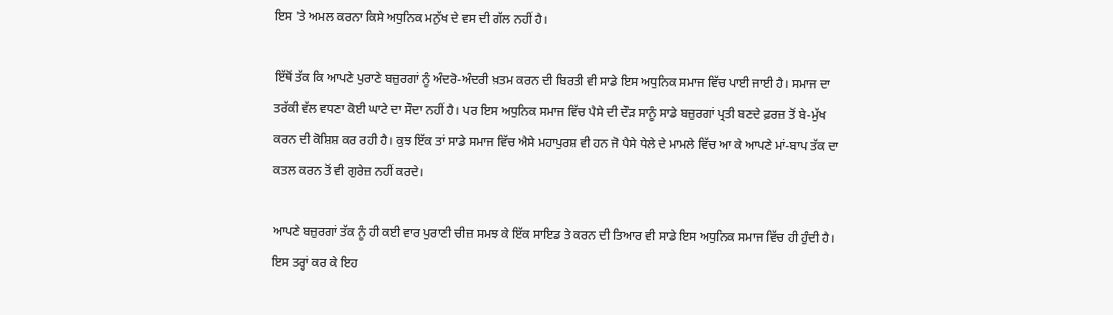ਇਸ 'ਤੇ ਅਮਲ ਕਰਨਾ ਕਿਸੇ ਅਧੁਨਿਕ ਮਨੁੱਖ ਦੇ ਵਸ ਦੀ ਗੱਲ ਨਹੀਂ ਹੈ।

ਇੱਥੋਂ ਤੱਕ ਕਿ ਆਪਣੇ ਪੁਰਾਣੇ ਬਜ਼ੁਰਗਾਂ ਨੂੰ ਅੰਦਰੋ-ਅੰਦਰੀ ਖ਼ਤਮ ਕਰਨ ਦੀ ਬਿਰਤੀ ਵੀ ਸਾਡੇ ਇਸ ਅਧੁਨਿਕ ਸਮਾਜ ਵਿੱਚ ਪਾਈ ਜਾਈ ਹੈ। ਸਮਾਜ ਦਾ ਤਰੱਕੀ ਵੱਲ ਵਧਣਾ ਕੋਈ ਘਾਟੇ ਦਾ ਸੌਦਾ ਨਹੀਂ ਹੈ। ਪਰ ਇਸ ਅਧੁਨਿਕ ਸਮਾਜ ਵਿੱਚ ਪੈਸੇ ਦੀ ਦੌੜ ਸਾਨੂੰ ਸਾਡੇ ਬਜ਼ੁਰਗਾਂ ਪ੍ਰਤੀ ਬਣਦੇ ਫ਼ਰਜ਼ ਤੋਂ ਬੇ-ਮੁੱਖ ਕਰਨ ਦੀ ਕੋਸ਼ਿਸ਼ ਕਰ ਰਹੀ ਹੈ। ਕੁਝ ਇੱਕ ਤਾਂ ਸਾਡੇ ਸਮਾਜ ਵਿੱਚ ਐਸੇ ਮਹਾਪੁਰਸ਼ ਵੀ ਹਨ ਜੋ ਪੈਸੇ ਧੇਲੇ ਦੇ ਮਾਮਲੇ ਵਿੱਚ ਆ ਕੇ ਆਪਣੇ ਮਾਂ-ਬਾਪ ਤੱਕ ਦਾ ਕਤਲ ਕਰਨ ਤੋਂ ਵੀ ਗੁਰੇਜ਼ ਨਹੀਂ ਕਰਦੇ।

ਆਪਣੇ ਬਜ਼ੁਰਗਾਂ ਤੱਕ ਨੂੰ ਹੀ ਕਈ ਵਾਰ ਪੁਰਾਣੀ ਚੀਜ਼ ਸਮਝ ਕੇ ਇੱਕ ਸਾਇਡ ਤੇ ਕਰਨ ਦੀ ਤਿਆਰ ਵੀ ਸਾਡੇ ਇਸ ਅਧੁਨਿਕ ਸਮਾਜ ਵਿੱਚ ਹੀ ਹੁੰਦੀ ਹੈ। ਇਸ ਤਰ੍ਹਾਂ ਕਰ ਕੇ ਇਹ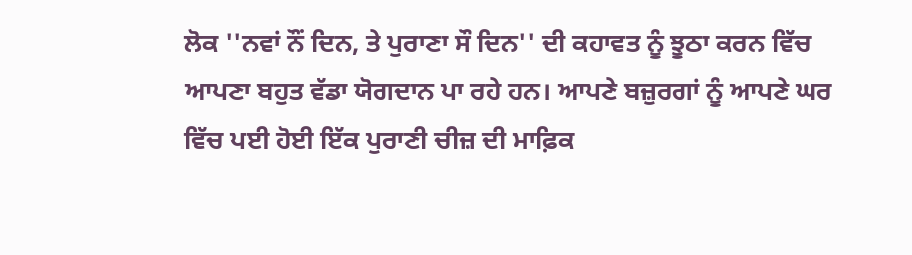ਲੋਕ ''ਨਵਾਂ ਨੌਂ ਦਿਨ, ਤੇ ਪੁਰਾਣਾ ਸੌ ਦਿਨ'' ਦੀ ਕਹਾਵਤ ਨੂੰ ਝੂਠਾ ਕਰਨ ਵਿੱਚ ਆਪਣਾ ਬਹੁਤ ਵੱਡਾ ਯੋਗਦਾਨ ਪਾ ਰਹੇ ਹਨ। ਆਪਣੇ ਬਜ਼ੁਰਗਾਂ ਨੂੰ ਆਪਣੇ ਘਰ ਵਿੱਚ ਪਈ ਹੋਈ ਇੱਕ ਪੁਰਾਣੀ ਚੀਜ਼ ਦੀ ਮਾਫ਼ਿਕ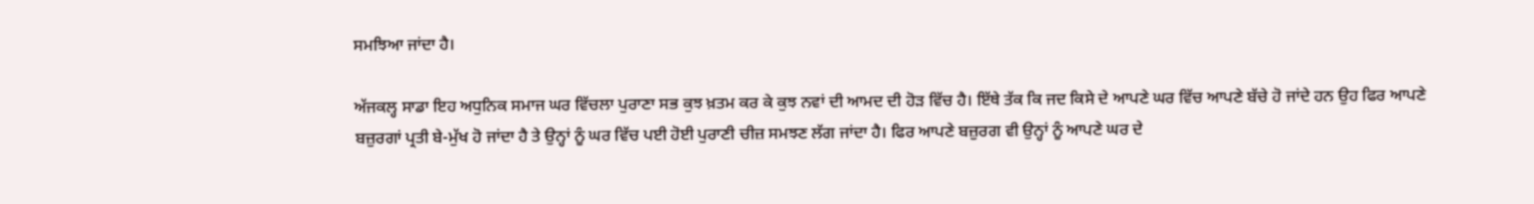ਸਮਝਿਆ ਜਾਂਦਾ ਹੈ।

ਅੱਜਕਲ੍ਹ ਸਾਡਾ ਇਹ ਅਧੁਨਿਕ ਸਮਾਜ ਘਰ ਵਿੱਚਲਾ ਪੁਰਾਣਾ ਸਭ ਕੁਝ ਖ਼ਤਮ ਕਰ ਕੇ ਕੁਝ ਨਵਾਂ ਦੀ ਆਮਦ ਦੀ ਹੋੜ ਵਿੱਚ ਹੈ। ਇੱਥੇ ਤੱਕ ਕਿ ਜਦ ਕਿਸੇ ਦੇ ਆਪਣੇ ਘਰ ਵਿੱਚ ਆਪਣੇ ਬੱਚੇ ਹੋ ਜਾਂਦੇ ਹਨ ਉਹ ਫਿਰ ਆਪਣੇ ਬਜ਼ੁਰਗਾਂ ਪ੍ਰਤੀ ਬੇ-ਮੁੱਖ ਹੋ ਜਾਂਦਾ ਹੈ ਤੇ ਉਨ੍ਹਾਂ ਨੂੰ ਘਰ ਵਿੱਚ ਪਈ ਹੋਈ ਪੁਰਾਣੀ ਚੀਜ਼ ਸਮਝਣ ਲੱਗ ਜਾਂਦਾ ਹੈ। ਫਿਰ ਆਪਣੇ ਬਜ਼ੁਰਗ ਵੀ ਉਨ੍ਹਾਂ ਨੂੰ ਆਪਣੇ ਘਰ ਦੇ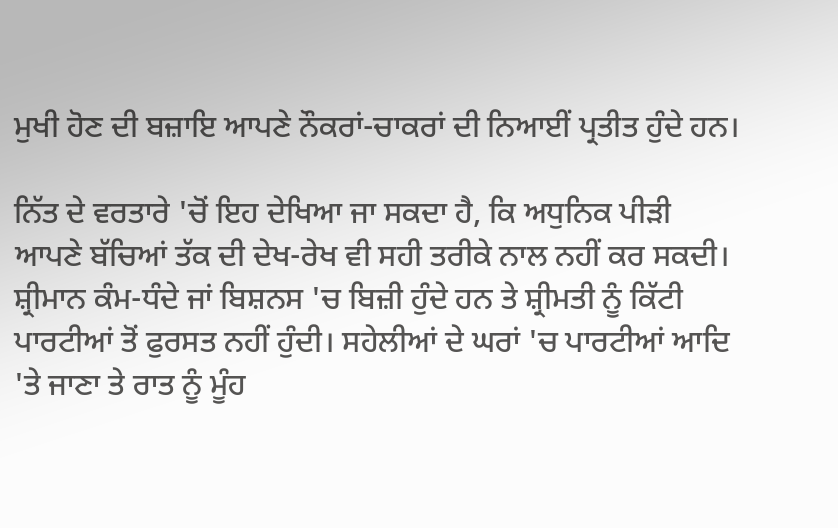ਮੁਖੀ ਹੋਣ ਦੀ ਬਜ਼ਾਇ ਆਪਣੇ ਨੌਕਰਾਂ-ਚਾਕਰਾਂ ਦੀ ਨਿਆਈਂ ਪ੍ਰਤੀਤ ਹੁੰਦੇ ਹਨ।

ਨਿੱਤ ਦੇ ਵਰਤਾਰੇ 'ਚੋਂ ਇਹ ਦੇਖਿਆ ਜਾ ਸਕਦਾ ਹੈ, ਕਿ ਅਧੁਨਿਕ ਪੀੜੀ ਆਪਣੇ ਬੱਚਿਆਂ ਤੱਕ ਦੀ ਦੇਖ-ਰੇਖ ਵੀ ਸਹੀ ਤਰੀਕੇ ਨਾਲ ਨਹੀਂ ਕਰ ਸਕਦੀ। ਸ਼੍ਰੀਮਾਨ ਕੰਮ-ਧੰਦੇ ਜਾਂ ਬਿਸ਼ਨਸ 'ਚ ਬਿਜ਼ੀ ਹੁੰਦੇ ਹਨ ਤੇ ਸ਼੍ਰੀਮਤੀ ਨੂੰ ਕਿੱਟੀ ਪਾਰਟੀਆਂ ਤੋਂ ਫੁਰਸਤ ਨਹੀਂ ਹੁੰਦੀ। ਸਹੇਲੀਆਂ ਦੇ ਘਰਾਂ 'ਚ ਪਾਰਟੀਆਂ ਆਦਿ 'ਤੇ ਜਾਣਾ ਤੇ ਰਾਤ ਨੂੰ ਮੂੰਹ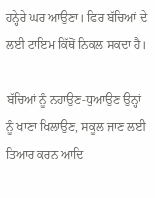ਹਨ੍ਹੇਰੇ ਘਰ ਆਉਣਾ। ਫਿਰ ਬੱਚਿਆਂ ਦੇ ਲਈ ਟਾਇਮ ਕਿੱਥੋਂ ਨਿਕਲ ਸਕਦਾ ਹੈ।

ਬੱਚਿਆਂ ਨੂੰ ਨਹਾਉਣ-ਧੁਆਉਣ ਉਨ੍ਹਾਂ ਨੂੰ ਖਾਣਾ ਖਿਲਾਉਣ, ਸਕੂਲ ਜਾਣ ਲਈ ਤਿਆਰ ਕਰਨ ਆਦਿ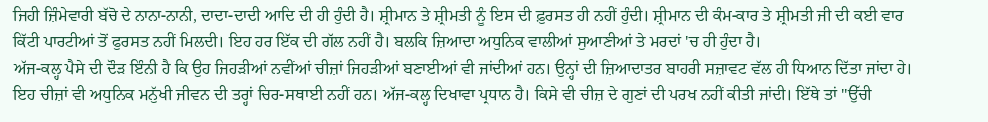ਜਿਹੀ ਜ਼ਿੰਮੇਵਾਰੀ ਬੱਚੋ ਦੇ ਨਾਨਾ-ਨਾਨੀ, ਦਾਦਾ-ਦਾਦੀ ਆਦਿ ਦੀ ਹੀ ਹੁੰਦੀ ਹੈ। ਸ਼੍ਰੀਮਾਨ ਤੇ ਸ਼੍ਰੀਮਤੀ ਨੂੰ ਇਸ ਦੀ ਫ਼ੁਰਸਤ ਹੀ ਨਹੀਂ ਹੁੰਦੀ। ਸ਼੍ਰੀਮਾਨ ਦੀ ਕੰਮ-ਕਾਰ ਤੇ ਸ਼੍ਰੀਮਤੀ ਜੀ ਦੀ ਕਈ ਵਾਰ ਕਿੱਟੀ ਪਾਰਟੀਆਂ ਤੋਂ ਫੁਰਸਤ ਨਹੀਂ ਮਿਲਦੀ। ਇਹ ਹਰ ਇੱਕ ਦੀ ਗੱਲ ਨਹੀਂ ਹੈ। ਬਲਕਿ ਜ਼ਿਆਦਾ ਅਧੁਨਿਕ ਵਾਲੀਆਂ ਸੁਆਣੀਆਂ ਤੇ ਮਰਦਾਂ 'ਚ ਹੀ ਹੁੰਦਾ ਹੈ।
ਅੱਜ-ਕਲ੍ਹ ਪੈਸੇ ਦੀ ਦੌੜ ਇੰਨੀ ਹੈ ਕਿ ਉਹ ਜਿਹੜੀਆਂ ਨਵੀਂਆਂ ਚੀਜ਼ਾਂ ਜਿਹੜੀਆਂ ਬਣਾਈਆਂ ਵੀ ਜਾਂਦੀਆਂ ਹਨ। ਉਨ੍ਹਾਂ ਦੀ ਜ਼ਿਆਦਾਤਰ ਬਾਹਰੀ ਸਜ਼ਾਵਟ ਵੱਲ ਹੀ ਧਿਆਨ ਦਿੱਤਾ ਜਾਂਦਾ ਹੇ। ਇਹ ਚੀਜ਼ਾਂ ਵੀ ਅਧੁਨਿਕ ਮਨੁੱਖੀ ਜੀਵਨ ਦੀ ਤਰ੍ਹਾਂ ਚਿਰ-ਸਥਾਈ ਨਹੀਂ ਹਨ। ਅੱਜ-ਕਲ੍ਹ ਦਿਖਾਵਾ ਪ੍ਰਧਾਨ ਹੈ। ਕਿਸੇ ਵੀ ਚੀਜ਼ ਦੇ ਗੁਣਾਂ ਦੀ ਪਰਖ ਨਹੀਂ ਕੀਤੀ ਜਾਂਦੀ। ਇੱਥੇ ਤਾਂ ''ਉੱਚੀ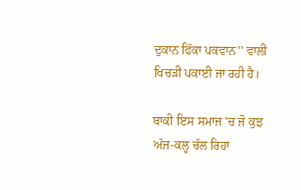ਦੁਕਾਨ ਫਿੱਕਾ ਪਕਵਾਨ'' ਵਾਲੀ ਖਿਚੜੀ ਪਕਾਈ ਜਾ ਰਹੀ ਹੈ।

ਬਾਕੀ ਇਸ ਸਮਾਜ 'ਚ ਜੋ ਕੁਝ ਅੱਜ-ਕਲ੍ਹ ਚੱਲ ਰਿਹਾ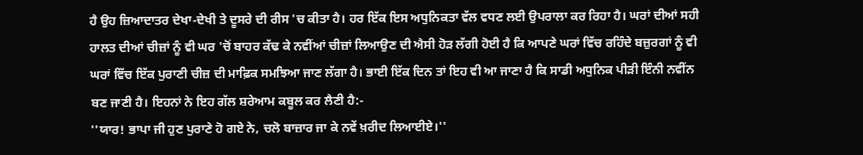ਹੈ ਉਹ ਜ਼ਿਆਦਾਤਰ ਦੇਖਾ-ਦੇਖੀ ਤੇ ਦੂਸਰੇ ਦੀ ਰੀਸ 'ਚ ਕੀਤਾ ਹੈ। ਹਰ ਇੱਕ ਇਸ ਅਧੁਨਿਕਤਾ ਵੱਲ ਵਧਣ ਲਈ ਉਪਰਾਲਾ ਕਰ ਰਿਹਾ ਹੈ। ਘਰਾਂ ਦੀਆਂ ਸਹੀ ਹਾਲਤ ਦੀਆਂ ਚੀਜ਼ਾਂ ਨੂੰ ਵੀ ਘਰ 'ਚੋਂ ਬਾਹਰ ਕੱਢ ਕੇ ਨਵੀਂਆਂ ਚੀਜ਼ਾਂ ਲਿਆਉਣ ਦੀ ਐਸੀ ਹੋੜ ਲੱਗੀ ਹੋਈ ਹੈ ਕਿ ਆਪਣੇ ਘਰਾਂ ਵਿੱਚ ਰਹਿੰਦੇ ਬਜ਼ੁਰਗਾਂ ਨੂੰ ਵੀ ਘਰਾਂ ਵਿੱਚ ਇੱਕ ਪੁਰਾਣੀ ਚੀਜ਼ ਦੀ ਮਾਫ਼ਿਕ ਸਮਝਿਆ ਜਾਣ ਲੱਗਾ ਹੈ। ਭਾਈ ਇੱਕ ਦਿਨ ਤਾਂ ਇਹ ਵੀ ਆ ਜਾਣਾ ਹੈ ਕਿ ਸਾਡੀ ਅਧੁਨਿਕ ਪੀੜੀ ਇੰਨੀ ਨਵੀਂਨ ਬਣ ਜਾਣੀ ਹੈ। ਇਹਨਾਂ ਨੇ ਇਹ ਗੱਲ ਸ਼ਰੇਆਮ ਕਬੂਲ ਕਰ ਲੈਣੀ ਹੈ:-
''ਯਾਰ! ਭਾਪਾ ਜੀ ਹੁਣ ਪੁਰਾਣੇ ਹੋ ਗਏ ਨੇ, ਚਲੋ ਬਾਜ਼ਾਰ ਜਾ ਕੇ ਨਵੇਂ ਖ਼ਰੀਦ ਲਿਆਈਏ।''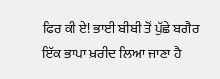ਫਿਰ ਕੀ ਏ! ਭਾਈ ਬੀਬੀ ਤੋਂ ਪੁੱਛੇ ਬਗੈਰ ਇੱਕ ਭਾਪਾ ਖ਼ਰੀਦ ਲਿਆ ਜਾਣਾ ਹੈ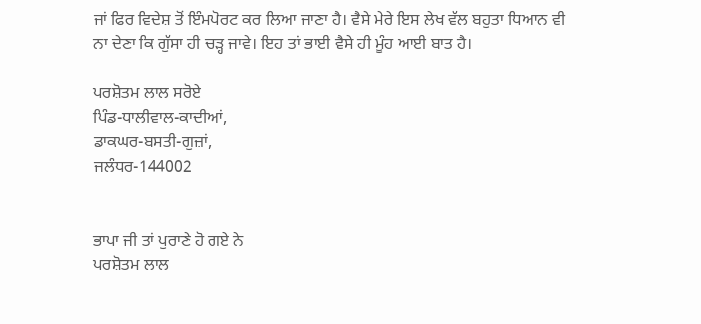ਜਾਂ ਫਿਰ ਵਿਦੇਸ਼ ਤੋਂ ਇੰਮਪੋਰਟ ਕਰ ਲਿਆ ਜਾਣਾ ਹੈ। ਵੈਸੇ ਮੇਰੇ ਇਸ ਲੇਖ ਵੱਲ ਬਹੁਤਾ ਧਿਆਨ ਵੀ ਨਾ ਦੇਣਾ ਕਿ ਗੁੱਸਾ ਹੀ ਚੜ੍ਹ ਜਾਵੇ। ਇਹ ਤਾਂ ਭਾਈ ਵੈਸੇ ਹੀ ਮੂੰਹ ਆਈ ਬਾਤ ਹੈ।

ਪਰਸ਼ੋਤਮ ਲਾਲ ਸਰੋਏ
ਪਿੰਡ-ਧਾਲੀਵਾਲ-ਕਾਦੀਆਂ,
ਡਾਕਘਰ-ਬਸਤੀ-ਗੁਜ਼ਾਂ,
ਜਲੰਧਰ-144002


ਭਾਪਾ ਜੀ ਤਾਂ ਪੁਰਾਣੇ ਹੋ ਗਏ ਨੇ
ਪਰਸ਼ੋਤਮ ਲਾਲ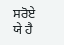ਸਰੋਏ
ਯੇ ਹੈ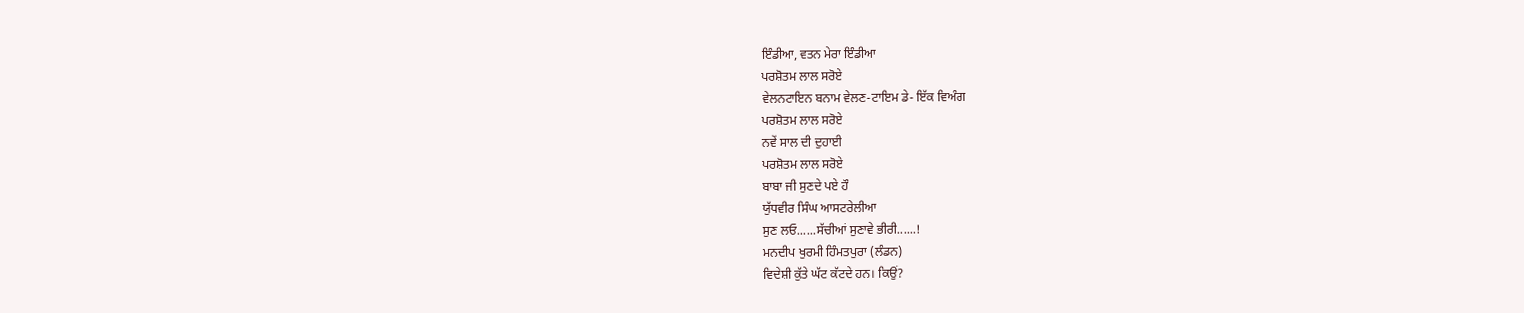ਇੰਡੀਆ, ਵਤਨ ਮੇਰਾ ਇੰਡੀਆ
ਪਰਸ਼ੋਤਮ ਲਾਲ ਸਰੋਏ
ਵੇਲਨਟਾਇਨ ਬਨਾਮ ਵੇਲਣ-ਟਾਇਮ ਡੇ- ਇੱਕ ਵਿਅੰਗ
ਪਰਸ਼ੋਤਮ ਲਾਲ ਸਰੋਏ
ਨਵੇਂ ਸਾਲ ਦੀ ਦੁਹਾਈ
ਪਰਸ਼ੋਤਮ ਲਾਲ ਸਰੋਏ
ਬਾਬਾ ਜੀ ਸੁਣਦੇ ਪਏ ਹੌ
ਯੁੱਧਵੀਰ ਸਿੰਘ ਆਸਟਰੇਲੀਆ
ਸੁਣ ਲਓ......ਸੱਚੀਆਂ ਸੁਣਾਵੇ ਭੀਰੀ......!
ਮਨਦੀਪ ਖੁਰਮੀ ਹਿੰਮਤਪੁਰਾ (ਲੰਡਨ)
ਵਿਦੇਸ਼ੀ ਕੁੱਤੇ ਘੱਟ ਕੱਟਦੇ ਹਨ। ਕਿਉਂ?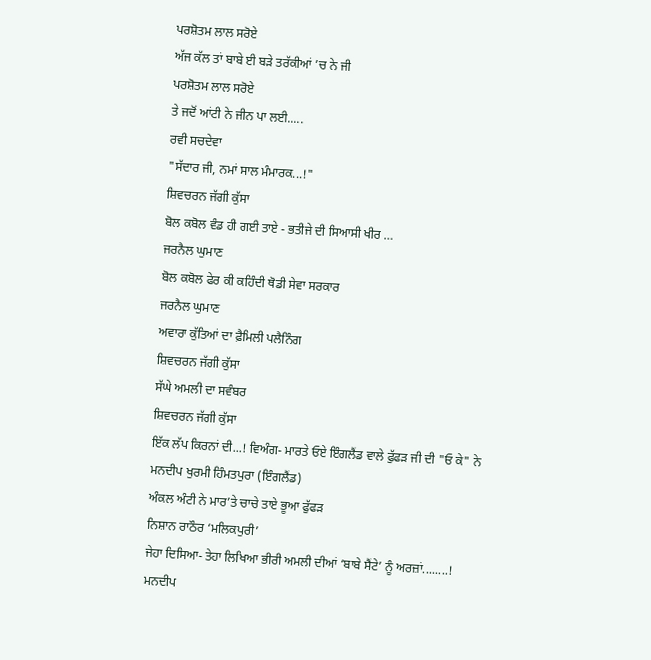ਪਰਸ਼ੋਤਮ ਲਾਲ ਸਰੋਏ
ਅੱਜ ਕੱਲ ਤਾਂ ਬਾਬੇ ਈ ਬੜੇ ਤਰੱਕੀਆਂ ’ਚ ਨੇ ਜੀ
ਪਰਸ਼ੋਤਮ ਲਾਲ ਸਰੋਏ
ਤੇ ਜਦੋਂ ਆਂਟੀ ਨੇ ਜੀਨ ਪਾ ਲਈ.....
ਰਵੀ ਸਚਦੇਵਾ
"ਸੱਦਾਰ ਜੀ, ਨਮਾਂ ਸਾਲ ਮੰਮਾਰਕ...!"
ਸ਼ਿਵਚਰਨ ਜੱਗੀ ਕੁੱਸਾ
ਬੋਲ ਕਬੋਲ ਵੰਡ ਹੀ ਗਈ ਤਾਏ - ਭਤੀਜੇ ਦੀ ਸਿਆਸੀ ਖੀਰ …
ਜਰਨੈਲ ਘੁਮਾਣ
ਬੋਲ ਕਬੋਲ ਫੇਰ ਕੀ ਕਹਿੰਦੀ ਥੋਡੀ ਸੇਵਾ ਸਰਕਾਰ
ਜਰਨੈਲ ਘੁਮਾਣ
ਅਵਾਰਾ ਕੁੱਤਿਆਂ ਦਾ ਫ਼ੈਮਿਲੀ ਪਲੈਨਿੰਗ
ਸ਼ਿਵਚਰਨ ਜੱਗੀ ਕੁੱਸਾ
ਸੱਘੇ ਅਮਲੀ ਦਾ ਸਵੰਬਰ
ਸ਼ਿਵਚਰਨ ਜੱਗੀ ਕੁੱਸਾ
ਇੱਕ ਲੱਪ ਕਿਰਨਾਂ ਦੀ...! ਵਿਅੰਗ- ਮਾਰਤੇ ਓਏ ਇੰਗਲੈਂਡ ਵਾਲੇ ਫੁੱਫੜ ਜੀ ਦੀ "ਓ ਕੇ" ਨੇ
ਮਨਦੀਪ ਖੁਰਮੀ ਹਿੰਮਤਪੁਰਾ (ਇੰਗਲੈਂਡ)
ਅੰਕਲ ਅੰਟੀ ਨੇ ਮਾਰ’ਤੇ ਚਾਚੇ ਤਾਏ ਭੂਆ ਫੁੱਫੜ
ਨਿਸ਼ਾਨ ਰਾਠੌਰ ‘ਮਲਿਕਪੁਰੀ’
ਜੇਹਾ ਦਿਸਿਆ- ਤੇਹਾ ਲਿਖਿਆ ਭੀਰੀ ਅਮਲੀ ਦੀਆਂ ‘ਬਾਬੇ ਸੈਂਟੇ’ ਨੂੰ ਅਰਜ਼ਾਂ........!
ਮਨਦੀਪ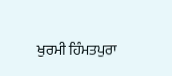ਖੁਰਮੀ ਹਿੰਮਤਪੁਰਾ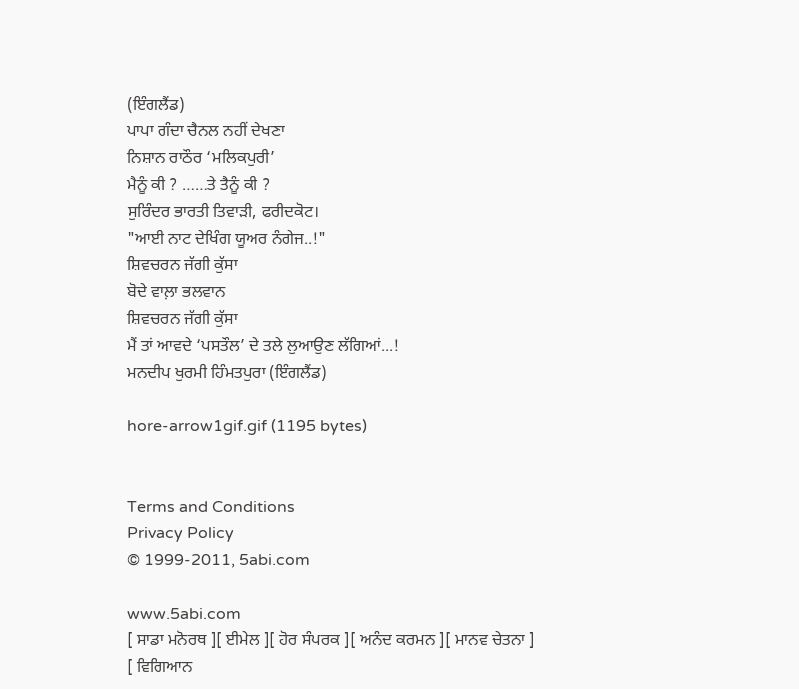(ਇੰਗਲੈਂਡ)
ਪਾਪਾ ਗੰਦਾ ਚੈਨਲ ਨਹੀਂ ਦੇਖਣਾ
ਨਿਸ਼ਾਨ ਰਾਠੌਰ ‘ਮਲਿਕਪੁਰੀ’
ਮੈਨੂੰ ਕੀ ? ……ਤੇ ਤੈਨੂੰ ਕੀ ?
ਸੁਰਿੰਦਰ ਭਾਰਤੀ ਤਿਵਾੜੀ, ਫਰੀਦਕੋਟ।
"ਆਈ ਨਾਟ ਦੇਖਿੰਗ ਯੂਅਰ ਨੰਗੇਜ..!"
ਸ਼ਿਵਚਰਨ ਜੱਗੀ ਕੁੱਸਾ
ਬੋਦੇ ਵਾਲ਼ਾ ਭਲਵਾਨ
ਸ਼ਿਵਚਰਨ ਜੱਗੀ ਕੁੱਸਾ
ਮੈਂ ਤਾਂ ਆਵਦੇ ‘ਪਸਤੌਲ’ ਦੇ ਤਲੇ ਲੁਆਉਣ ਲੱਗਿਆਂ...!
ਮਨਦੀਪ ਖੁਰਮੀ ਹਿੰਮਤਪੁਰਾ (ਇੰਗਲੈਂਡ)

hore-arrow1gif.gif (1195 bytes)


Terms and Conditions
Privacy Policy
© 1999-2011, 5abi.com

www.5abi.com
[ ਸਾਡਾ ਮਨੋਰਥ ][ ਈਮੇਲ ][ ਹੋਰ ਸੰਪਰਕ ][ ਅਨੰਦ ਕਰਮਨ ][ ਮਾਨਵ ਚੇਤਨਾ ]
[ ਵਿਗਿਆਨ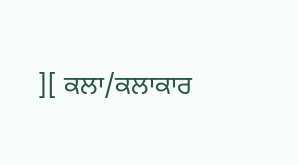][ ਕਲਾ/ਕਲਾਕਾਰ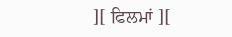][ ਫਿਲਮਾਂ ][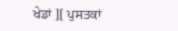ਖੇਡਾਂ ][ ਪੁਸਤਕਾਂ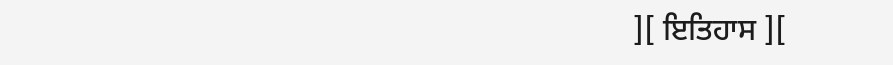][ ਇਤਿਹਾਸ ][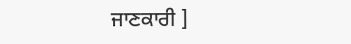ਜਾਣਕਾਰੀ ]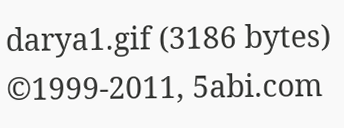darya1.gif (3186 bytes)
©1999-2011, 5abi.com